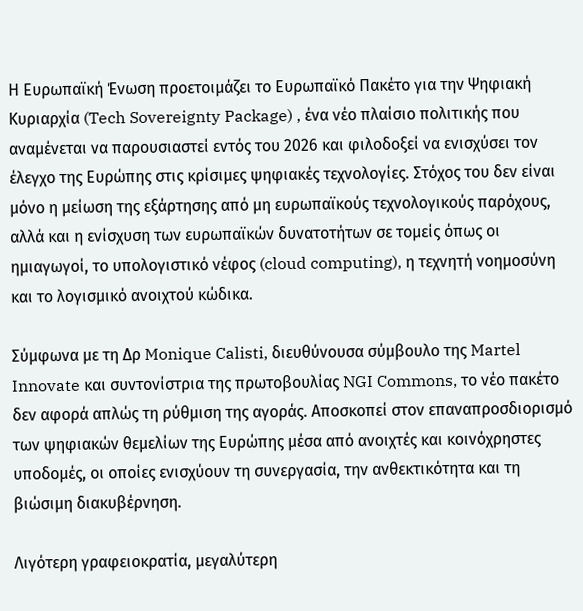Η Ευρωπαϊκή Ένωση προετοιμάζει το Ευρωπαϊκό Πακέτο για την Ψηφιακή Κυριαρχία (Tech Sovereignty Package) , ένα νέο πλαίσιο πολιτικής που αναμένεται να παρουσιαστεί εντός του 2026 και φιλοδοξεί να ενισχύσει τον έλεγχο της Ευρώπης στις κρίσιμες ψηφιακές τεχνολογίες. Στόχος του δεν είναι μόνο η μείωση της εξάρτησης από μη ευρωπαϊκούς τεχνολογικούς παρόχους, αλλά και η ενίσχυση των ευρωπαϊκών δυνατοτήτων σε τομείς όπως οι ημιαγωγοί, το υπολογιστικό νέφος (cloud computing), η τεχνητή νοημοσύνη και το λογισμικό ανοιχτού κώδικα.

Σύμφωνα με τη Δρ Monique Calisti, διευθύνουσα σύμβουλο της Martel Innovate και συντονίστρια της πρωτοβουλίας NGI Commons, το νέο πακέτο δεν αφορά απλώς τη ρύθμιση της αγοράς. Αποσκοπεί στον επαναπροσδιορισμό των ψηφιακών θεμελίων της Ευρώπης μέσα από ανοιχτές και κοινόχρηστες υποδομές, οι οποίες ενισχύουν τη συνεργασία, την ανθεκτικότητα και τη βιώσιμη διακυβέρνηση.

Λιγότερη γραφειοκρατία, μεγαλύτερη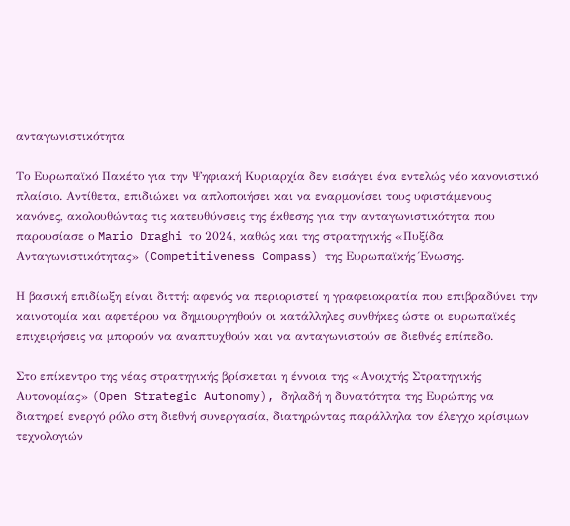ανταγωνιστικότητα

Το Ευρωπαϊκό Πακέτο για την Ψηφιακή Κυριαρχία δεν εισάγει ένα εντελώς νέο κανονιστικό πλαίσιο. Αντίθετα, επιδιώκει να απλοποιήσει και να εναρμονίσει τους υφιστάμενους κανόνες, ακολουθώντας τις κατευθύνσεις της έκθεσης για την ανταγωνιστικότητα που παρουσίασε ο Mario Draghi το 2024, καθώς και της στρατηγικής «Πυξίδα Ανταγωνιστικότητας» (Competitiveness Compass) της Ευρωπαϊκής Ένωσης.

Η βασική επιδίωξη είναι διττή: αφενός να περιοριστεί η γραφειοκρατία που επιβραδύνει την καινοτομία και αφετέρου να δημιουργηθούν οι κατάλληλες συνθήκες ώστε οι ευρωπαϊκές επιχειρήσεις να μπορούν να αναπτυχθούν και να ανταγωνιστούν σε διεθνές επίπεδο.

Στο επίκεντρο της νέας στρατηγικής βρίσκεται η έννοια της «Ανοιχτής Στρατηγικής Αυτονομίας» (Open Strategic Autonomy), δηλαδή η δυνατότητα της Ευρώπης να διατηρεί ενεργό ρόλο στη διεθνή συνεργασία, διατηρώντας παράλληλα τον έλεγχο κρίσιμων τεχνολογιών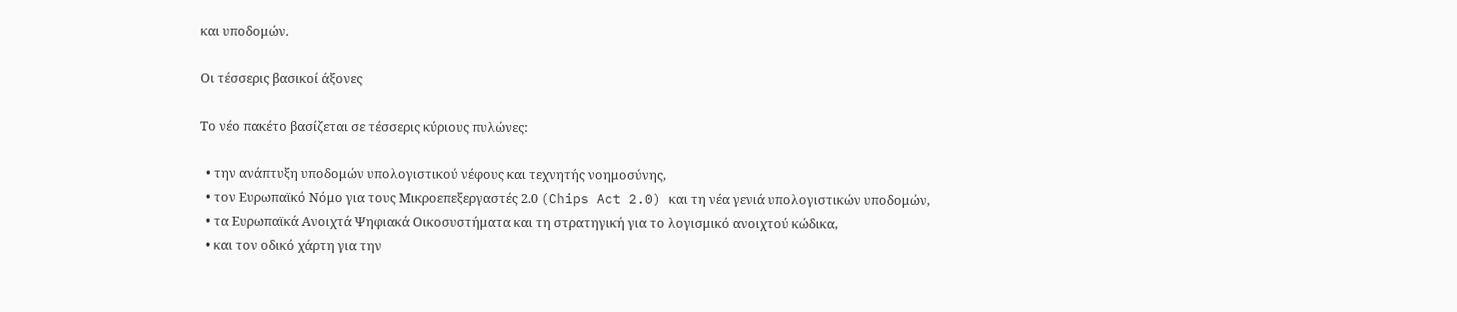και υποδομών.

Οι τέσσερις βασικοί άξονες

Το νέο πακέτο βασίζεται σε τέσσερις κύριους πυλώνες:

  • την ανάπτυξη υποδομών υπολογιστικού νέφους και τεχνητής νοημοσύνης,
  • τον Ευρωπαϊκό Νόμο για τους Μικροεπεξεργαστές 2.0 (Chips Act 2.0) και τη νέα γενιά υπολογιστικών υποδομών,
  • τα Ευρωπαϊκά Ανοιχτά Ψηφιακά Οικοσυστήματα και τη στρατηγική για το λογισμικό ανοιχτού κώδικα,
  • και τον οδικό χάρτη για την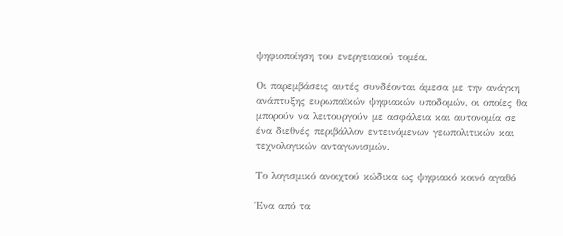ψηφιοποίηση του ενεργειακού τομέα.

Οι παρεμβάσεις αυτές συνδέονται άμεσα με την ανάγκη ανάπτυξης ευρωπαϊκών ψηφιακών υποδομών, οι οποίες θα μπορούν να λειτουργούν με ασφάλεια και αυτονομία σε ένα διεθνές περιβάλλον εντεινόμενων γεωπολιτικών και τεχνολογικών ανταγωνισμών.

Το λογισμικό ανοιχτού κώδικα ως ψηφιακό κοινό αγαθό

Ένα από τα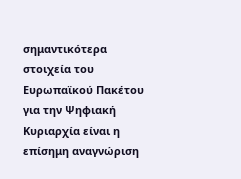σημαντικότερα στοιχεία του Ευρωπαϊκού Πακέτου για την Ψηφιακή Κυριαρχία είναι η επίσημη αναγνώριση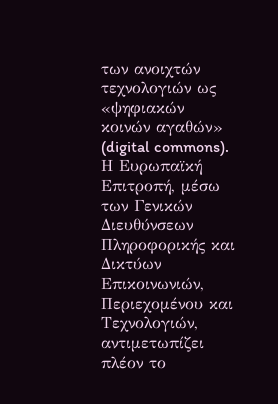των ανοιχτών τεχνολογιών ως «ψηφιακών κοινών αγαθών» (digital commons). Η Ευρωπαϊκή Επιτροπή, μέσω των Γενικών Διευθύνσεων Πληροφορικής και Δικτύων Επικοινωνιών, Περιεχομένου και Τεχνολογιών, αντιμετωπίζει πλέον το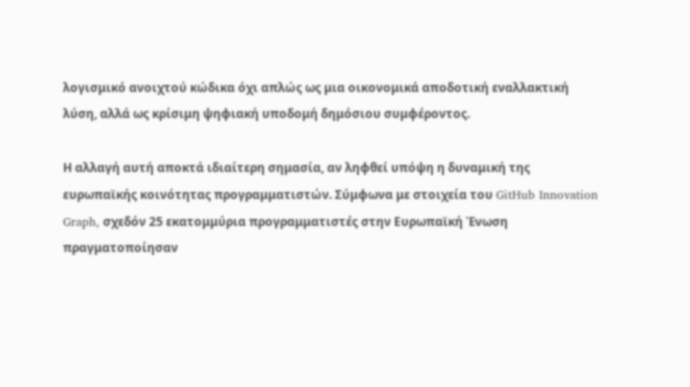λογισμικό ανοιχτού κώδικα όχι απλώς ως μια οικονομικά αποδοτική εναλλακτική λύση, αλλά ως κρίσιμη ψηφιακή υποδομή δημόσιου συμφέροντος.

Η αλλαγή αυτή αποκτά ιδιαίτερη σημασία, αν ληφθεί υπόψη η δυναμική της ευρωπαϊκής κοινότητας προγραμματιστών. Σύμφωνα με στοιχεία του GitHub Innovation Graph, σχεδόν 25 εκατομμύρια προγραμματιστές στην Ευρωπαϊκή Ένωση πραγματοποίησαν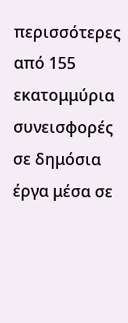περισσότερες από 155 εκατομμύρια συνεισφορές σε δημόσια έργα μέσα σε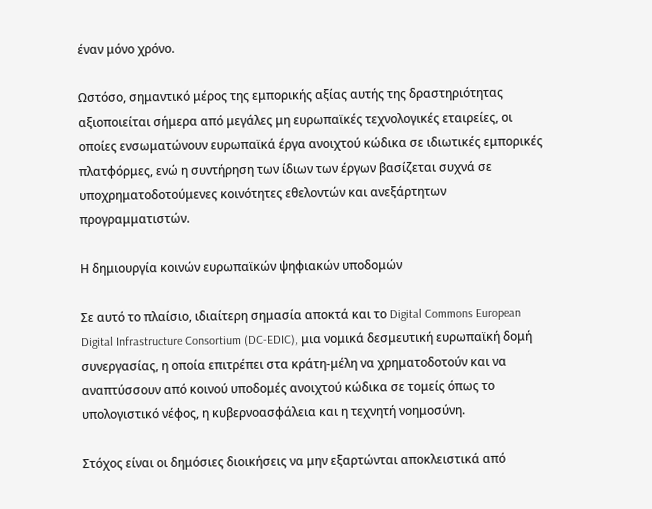έναν μόνο χρόνο.

Ωστόσο, σημαντικό μέρος της εμπορικής αξίας αυτής της δραστηριότητας αξιοποιείται σήμερα από μεγάλες μη ευρωπαϊκές τεχνολογικές εταιρείες, οι οποίες ενσωματώνουν ευρωπαϊκά έργα ανοιχτού κώδικα σε ιδιωτικές εμπορικές πλατφόρμες, ενώ η συντήρηση των ίδιων των έργων βασίζεται συχνά σε υποχρηματοδοτούμενες κοινότητες εθελοντών και ανεξάρτητων προγραμματιστών.

Η δημιουργία κοινών ευρωπαϊκών ψηφιακών υποδομών

Σε αυτό το πλαίσιο, ιδιαίτερη σημασία αποκτά και το Digital Commons European Digital Infrastructure Consortium (DC-EDIC), μια νομικά δεσμευτική ευρωπαϊκή δομή συνεργασίας, η οποία επιτρέπει στα κράτη-μέλη να χρηματοδοτούν και να αναπτύσσουν από κοινού υποδομές ανοιχτού κώδικα σε τομείς όπως το υπολογιστικό νέφος, η κυβερνοασφάλεια και η τεχνητή νοημοσύνη.

Στόχος είναι οι δημόσιες διοικήσεις να μην εξαρτώνται αποκλειστικά από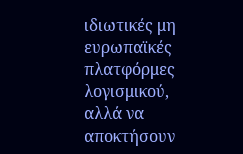ιδιωτικές μη ευρωπαϊκές πλατφόρμες λογισμικού, αλλά να αποκτήσουν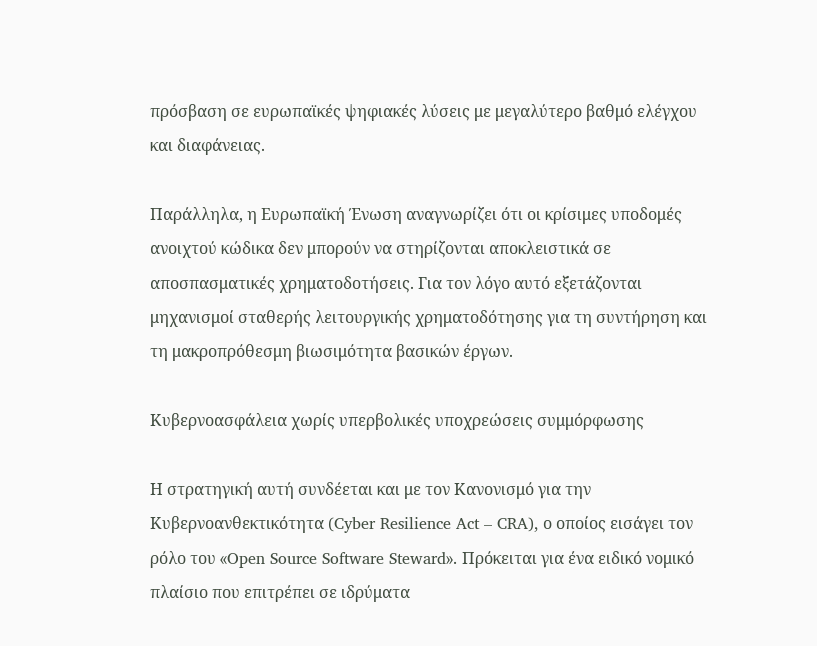πρόσβαση σε ευρωπαϊκές ψηφιακές λύσεις με μεγαλύτερο βαθμό ελέγχου και διαφάνειας.

Παράλληλα, η Ευρωπαϊκή Ένωση αναγνωρίζει ότι οι κρίσιμες υποδομές ανοιχτού κώδικα δεν μπορούν να στηρίζονται αποκλειστικά σε αποσπασματικές χρηματοδοτήσεις. Για τον λόγο αυτό εξετάζονται μηχανισμοί σταθερής λειτουργικής χρηματοδότησης για τη συντήρηση και τη μακροπρόθεσμη βιωσιμότητα βασικών έργων.

Κυβερνοασφάλεια χωρίς υπερβολικές υποχρεώσεις συμμόρφωσης

Η στρατηγική αυτή συνδέεται και με τον Κανονισμό για την Κυβερνοανθεκτικότητα (Cyber Resilience Act – CRA), ο οποίος εισάγει τον ρόλο του «Open Source Software Steward». Πρόκειται για ένα ειδικό νομικό πλαίσιο που επιτρέπει σε ιδρύματα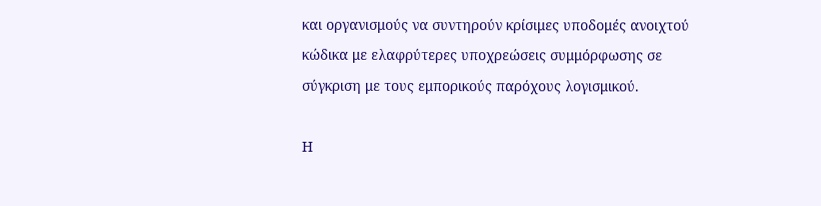και οργανισμούς να συντηρούν κρίσιμες υποδομές ανοιχτού κώδικα με ελαφρύτερες υποχρεώσεις συμμόρφωσης σε σύγκριση με τους εμπορικούς παρόχους λογισμικού.

Η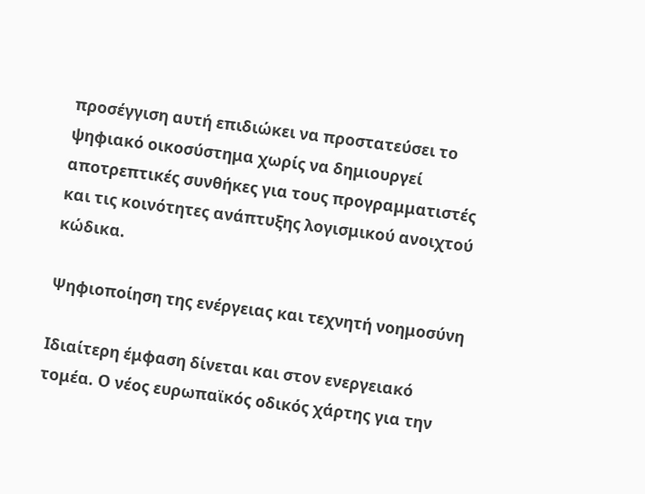προσέγγιση αυτή επιδιώκει να προστατεύσει το ψηφιακό οικοσύστημα χωρίς να δημιουργεί αποτρεπτικές συνθήκες για τους προγραμματιστές και τις κοινότητες ανάπτυξης λογισμικού ανοιχτού κώδικα.

Ψηφιοποίηση της ενέργειας και τεχνητή νοημοσύνη

Ιδιαίτερη έμφαση δίνεται και στον ενεργειακό τομέα. Ο νέος ευρωπαϊκός οδικός χάρτης για την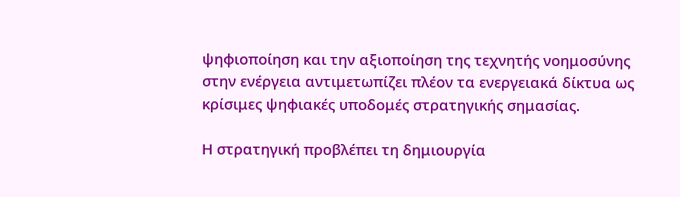ψηφιοποίηση και την αξιοποίηση της τεχνητής νοημοσύνης στην ενέργεια αντιμετωπίζει πλέον τα ενεργειακά δίκτυα ως κρίσιμες ψηφιακές υποδομές στρατηγικής σημασίας.

Η στρατηγική προβλέπει τη δημιουργία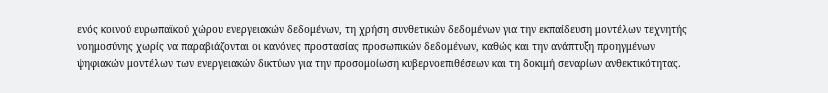ενός κοινού ευρωπαϊκού χώρου ενεργειακών δεδομένων, τη χρήση συνθετικών δεδομένων για την εκπαίδευση μοντέλων τεχνητής νοημοσύνης χωρίς να παραβιάζονται οι κανόνες προστασίας προσωπικών δεδομένων, καθώς και την ανάπτυξη προηγμένων ψηφιακών μοντέλων των ενεργειακών δικτύων για την προσομοίωση κυβερνοεπιθέσεων και τη δοκιμή σεναρίων ανθεκτικότητας.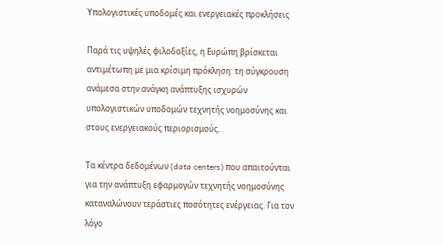Υπολογιστικές υποδομές και ενεργειακές προκλήσεις

Παρά τις υψηλές φιλοδοξίες, η Ευρώπη βρίσκεται αντιμέτωπη με μια κρίσιμη πρόκληση: τη σύγκρουση ανάμεσα στην ανάγκη ανάπτυξης ισχυρών υπολογιστικών υποδομών τεχνητής νοημοσύνης και στους ενεργειακούς περιορισμούς.

Τα κέντρα δεδομένων (data centers) που απαιτούνται για την ανάπτυξη εφαρμογών τεχνητής νοημοσύνης καταναλώνουν τεράστιες ποσότητες ενέργειας. Για τον λόγο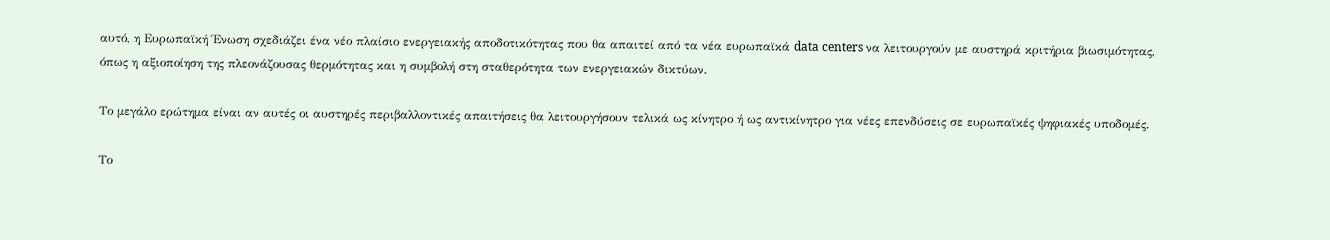αυτό, η Ευρωπαϊκή Ένωση σχεδιάζει ένα νέο πλαίσιο ενεργειακής αποδοτικότητας που θα απαιτεί από τα νέα ευρωπαϊκά data centers να λειτουργούν με αυστηρά κριτήρια βιωσιμότητας, όπως η αξιοποίηση της πλεονάζουσας θερμότητας και η συμβολή στη σταθερότητα των ενεργειακών δικτύων.

Το μεγάλο ερώτημα είναι αν αυτές οι αυστηρές περιβαλλοντικές απαιτήσεις θα λειτουργήσουν τελικά ως κίνητρο ή ως αντικίνητρο για νέες επενδύσεις σε ευρωπαϊκές ψηφιακές υποδομές.

Το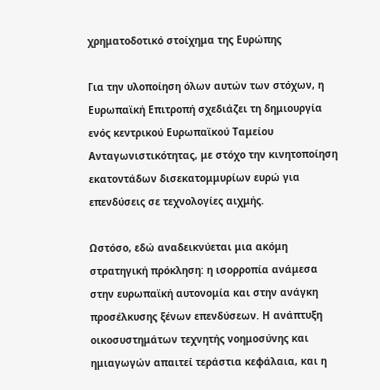χρηματοδοτικό στοίχημα της Ευρώπης

Για την υλοποίηση όλων αυτών των στόχων, η Ευρωπαϊκή Επιτροπή σχεδιάζει τη δημιουργία ενός κεντρικού Ευρωπαϊκού Ταμείου Ανταγωνιστικότητας, με στόχο την κινητοποίηση εκατοντάδων δισεκατομμυρίων ευρώ για επενδύσεις σε τεχνολογίες αιχμής.

Ωστόσο, εδώ αναδεικνύεται μια ακόμη στρατηγική πρόκληση: η ισορροπία ανάμεσα στην ευρωπαϊκή αυτονομία και στην ανάγκη προσέλκυσης ξένων επενδύσεων. Η ανάπτυξη οικοσυστημάτων τεχνητής νοημοσύνης και ημιαγωγών απαιτεί τεράστια κεφάλαια, και η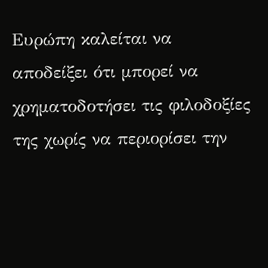Ευρώπη καλείται να αποδείξει ότι μπορεί να χρηματοδοτήσει τις φιλοδοξίες της χωρίς να περιορίσει την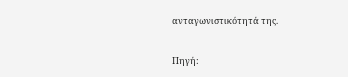ανταγωνιστικότητά της.

Πηγή: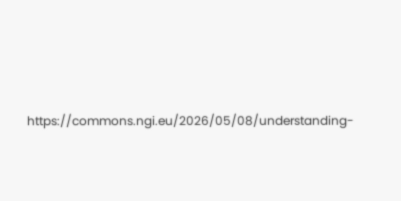https://commons.ngi.eu/2026/05/08/understanding-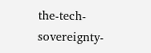the-tech-sovereignty-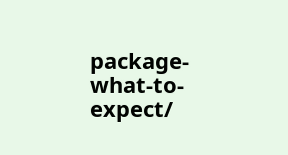package-what-to-expect/